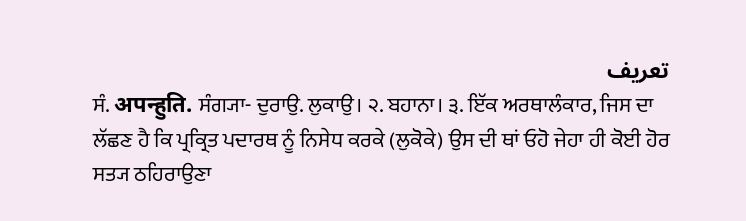تعریف
ਸੰ. अपन्हुति. ਸੰਗ੍ਯਾ- ਦੁਰਾਉ. ਲੁਕਾਉ। ੨. ਬਹਾਨਾ। ੩. ਇੱਕ ਅਰਥਾਲੰਕਾਰ, ਜਿਸ ਦਾ ਲੱਛਣ ਹੈ ਕਿ ਪ੍ਰਕ੍ਰਿਤ ਪਦਾਰਥ ਨੂੰ ਨਿਸੇਧ ਕਰਕੇ (ਲੁਕੋਕੇ) ਉਸ ਦੀ ਥਾਂ ਓਹੋ ਜੇਹਾ ਹੀ ਕੋਈ ਹੋਰ ਸਤ੍ਯ ਠਹਿਰਾਉਣਾ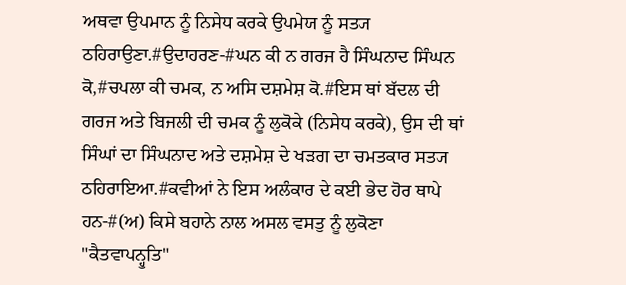ਅਥਵਾ ਉਪਮਾਨ ਨੂੰ ਨਿਸੇਧ ਕਰਕੇ ਉਪਮੇਯ ਨੂੰ ਸਤ੍ਯ ਠਹਿਰਾਉਣਾ.#ਉਦਾਹਰਣ-#ਘਨ ਕੀ ਨ ਗਰਜ ਹੈ ਸਿੰਘਨਾਦ ਸਿੰਘਨ ਕੋ,#ਚਪਲਾ ਕੀ ਚਮਕ, ਨ ਅਸਿ ਦਸ਼ਮੇਸ਼ ਕੋ.#ਇਸ ਥਾਂ ਬੱਦਲ ਦੀ ਗਰਜ ਅਤੇ ਬਿਜਲੀ ਦੀ ਚਮਕ ਨੂੰ ਲੁਕੋਕੇ (ਨਿਸੇਧ ਕਰਕੇ), ਉਸ ਦੀ ਥਾਂ ਸਿੰਘਾਂ ਦਾ ਸਿੰਘਨਾਦ ਅਤੇ ਦਸ਼ਮੇਸ਼ ਦੇ ਖੜਗ ਦਾ ਚਮਤਕਾਰ ਸਤ੍ਯ ਠਹਿਰਾਇਆ.#ਕਵੀਆਂ ਨੇ ਇਸ ਅਲੰਕਾਰ ਦੇ ਕਈ ਭੇਦ ਹੋਰ ਥਾਪੇ ਹਨ-#(ਅ) ਕਿਸੇ ਬਹਾਨੇ ਨਾਲ ਅਸਲ ਵਸਤੁ ਨੂੰ ਲੁਕੋਣਾ "ਕੈਤਵਾਪਨ੍ਹੁਤਿ"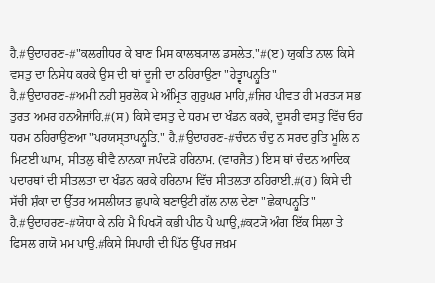ਹੈ.#ਉਦਾਹਰਣ-#"ਕਲਗੀਧਰ ਕੇ ਬਾਣ ਮਿਸ ਕਾਲਬ੍ਯਾਲ ਡਸਲੇਤ."#(ੲ) ਯੁਕਤਿ ਨਾਲ ਕਿਸੇ ਵਸਤੁ ਦਾ ਨਿਸੇਧ ਕਰਕੇ ਉਸ ਦੀ ਥਾਂ ਦੂਜੀ ਦਾ ਠਹਿਰਾਉਣਾ "ਹੇਤ੍ਵਾਪਨ੍ਹੁਤਿ" ਹੈ.#ਉਦਾਹਰਣ-#ਅਮੀ ਨਹੀ ਸੁਰਲੋਕ ਮੇ ਅੰਮ੍ਰਿਤ ਗੁਰੁਘਰ ਮਾਹਿ,#ਜਿਹ ਪੀਵਤ ਹੀ ਮਰਤ੍ਯ ਸਭ ਤੁਰਤ ਅਮਰ ਹਨਐਜਾਂਹਿ.#(ਸ) ਕਿਸੇ ਵਸਤੁ ਦੇ ਧਰਮ ਦਾ ਖੰਡਨ ਕਰਕੇ, ਦੂਸਰੀ ਵਸਤੁ ਵਿੱਚ ਓਹ ਧਰਮ ਠਹਿਰਾਉਣਆ "ਪਰਯਸ੍ਤਾਪਨ੍ਹੁਤਿ." ਹੈ.#ਉਦਾਹਰਣ-#ਚੰਦਨ ਚੰਦੁ ਨ ਸਰਦ ਰੁਤਿ ਮੂਲਿ ਨ ਮਿਟਈ ਘਾਮ, ਸੀਤਲੁ ਥੀਵੈ ਨਾਨਕਾ ਜਪੰਦੜੋ ਹਰਿਨਾਮ. (ਵਾਰਜੈਤ) ਇਸ ਥਾਂ ਚੰਦਨ ਆਦਿਕ ਪਦਾਰਥਾਂ ਦੀ ਸੀਤਲਤਾ ਦਾ ਖੰਡਨ ਕਰਕੇ ਹਰਿਨਾਮ ਵਿੱਚ ਸੀਤਲਤਾ ਠਹਿਰਾਈ.#(ਹ) ਕਿਸੇ ਦੀ ਸੱਚੀ ਸ਼ੰਕਾ ਦਾ ਉੱਤਰ ਅਸਲੀਯਤ ਛੁਪਾਕੇ ਬਣਾਉਟੀ ਗੱਲ ਨਾਲ ਦੇਣਾ "ਛੇਕਾਪਨ੍ਹੁਤਿ" ਹੈ.#ਉਦਾਹਰਣ-#ਯੋਧਾ ਕੇ ਨਹਿ ਮੈ ਪਿਖ੍ਯੋ ਕਭੀ ਪੀਠ ਪੈ ਘਾਉ,#ਕਟ੍ਯੋ ਅੰਗ ਇੱਕ ਸਿਲਾ ਤੇ ਫਿਸਲ ਗਯੋ ਮਮ ਪਾਉ.#ਕਿਸੇ ਸਿਪਾਹੀ ਦੀ ਪਿੱਠ ਉੱਪਰ ਜਖ਼ਮ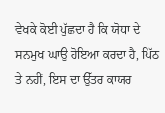ਵੇਖਕੇ ਕੋਈ ਪੁੱਛਦਾ ਹੈ ਕਿ ਯੋਧਾ ਦੇ ਸਨਮੁਖ ਘਾਉ ਹੋਇਆ ਕਰਦਾ ਹੈ, ਪਿੱਠ ਤੇ ਨਹੀਂ, ਇਸ ਦਾ ਉੱਤਰ ਕਾਯਰ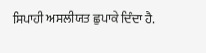ਸਿਪਾਹੀ ਅਸਲੀਯਤ ਛੁਪਾਕੇ ਦਿੰਦਾ ਹੈ.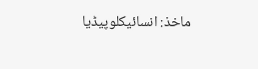ماخذ: انسائیکلوپیڈیا